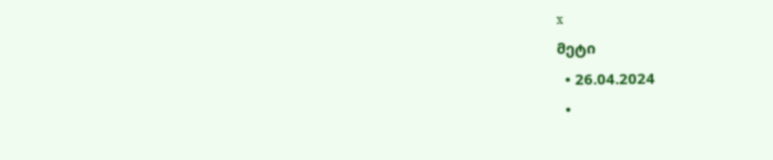x
მეტი
  • 26.04.2024
  •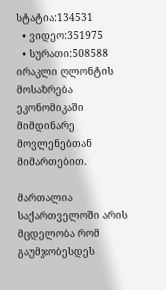სტატია:134531
  • ვიდეო:351975
  • სურათი:508588
ირაკლი ღლონტის მოსაზრება ეკონომიკაში მიმდინარე მოვლენებთან მიმართებით.

მართალია საქართველოში არის მცდელობა რომ გაუმჯობესდეს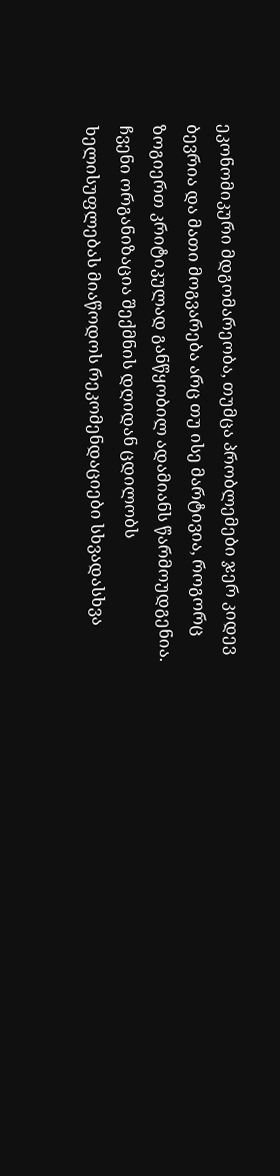ეკონომიკური მდგომარეობა, თუმცა პრობლემები ჯერ კიდევ ბევრია და მათი მოგვარება არც თუ ისე მარტივია, როგორც ზოგიერთ კრიტიკულად განწყობილ ადამიანს წარმოუდგენია. ჩვენი ორგანიზაცია შექმნის დღიდან ცდილობს ხელისუფლებას მიაწოდოს რეკომენდაციები სხვადასხვა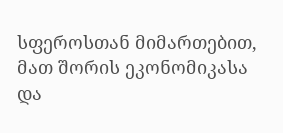სფეროსთან მიმართებით, მათ შორის ეკონომიკასა და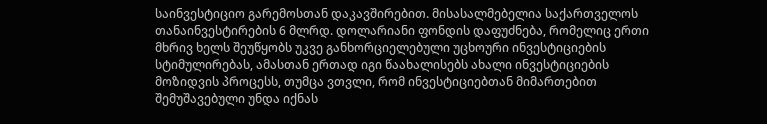საინვესტიციო გარემოსთან დაკავშირებით. მისასალმებელია საქართველოს თანაინვესტირების 6 მლრდ. დოლარიანი ფონდის დაფუძნება, რომელიც ერთი მხრივ ხელს შეუწყობს უკვე განხორციელებული უცხოური ინვესტიციების სტიმულირებას, ამასთან ერთად იგი წაახალისებს ახალი ინვესტიციების მოზიდვის პროცესს, თუმცა ვთვლი, რომ ინვესტიციებთან მიმართებით შემუშავებული უნდა იქნას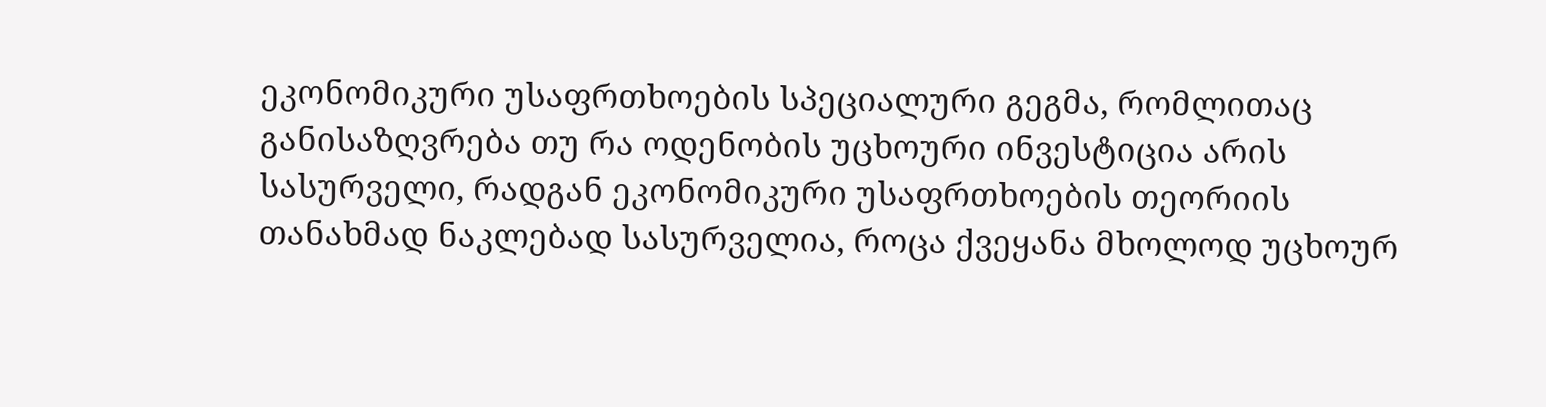ეკონომიკური უსაფრთხოების სპეციალური გეგმა, რომლითაც განისაზღვრება თუ რა ოდენობის უცხოური ინვესტიცია არის სასურველი, რადგან ეკონომიკური უსაფრთხოების თეორიის თანახმად ნაკლებად სასურველია, როცა ქვეყანა მხოლოდ უცხოურ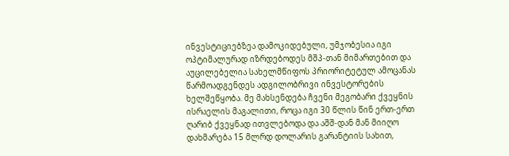ინვესტიციებზეა დამოკიდებული, უმჯობესია იგი ოპტიმალურად იზრდებოდეს მშპ-თან მიმართებით და აუცილებელია სახელმწიფოს პრიორიტეტულ ამოცანას წარმოადგენდეს ადგილობრივი ინვესტორების ხელშეწყობა. მე მახსენდება ჩვენი მეგობარი ქვეყნის ისრაელის მაგალითი, როცა იგი 30 წლის წინ ერთ-ერთ ღარიბ ქვეყნად ითვლებოდა და აშშ-დან მან მიიღო დახმარება 15 მლრდ დოლარის გარანტიის სახით,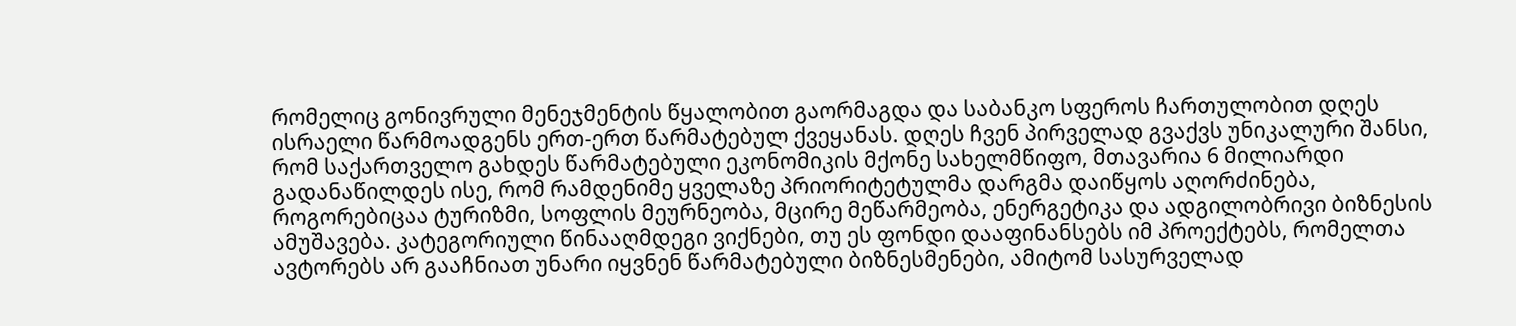რომელიც გონივრული მენეჯმენტის წყალობით გაორმაგდა და საბანკო სფეროს ჩართულობით დღეს ისრაელი წარმოადგენს ერთ-ერთ წარმატებულ ქვეყანას. დღეს ჩვენ პირველად გვაქვს უნიკალური შანსი, რომ საქართველო გახდეს წარმატებული ეკონომიკის მქონე სახელმწიფო, მთავარია 6 მილიარდი გადანაწილდეს ისე, რომ რამდენიმე ყველაზე პრიორიტეტულმა დარგმა დაიწყოს აღორძინება, როგორებიცაა ტურიზმი, სოფლის მეურნეობა, მცირე მეწარმეობა, ენერგეტიკა და ადგილობრივი ბიზნესის ამუშავება. კატეგორიული წინააღმდეგი ვიქნები, თუ ეს ფონდი დააფინანსებს იმ პროექტებს, რომელთა ავტორებს არ გააჩნიათ უნარი იყვნენ წარმატებული ბიზნესმენები, ამიტომ სასურველად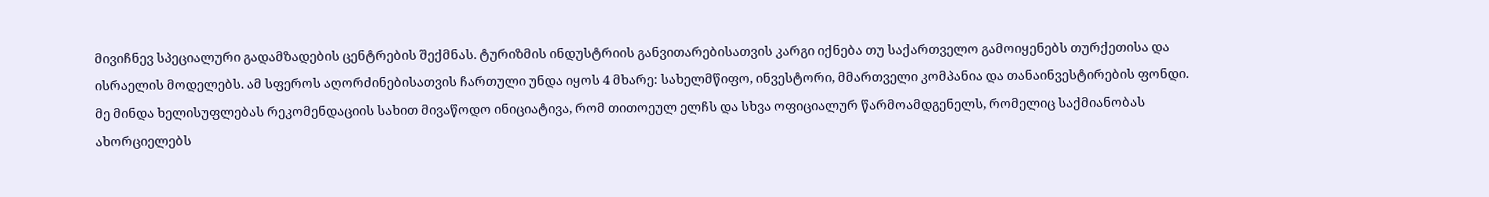მივიჩნევ სპეციალური გადამზადების ცენტრების შექმნას. ტურიზმის ინდუსტრიის განვითარებისათვის კარგი იქნება თუ საქართველო გამოიყენებს თურქეთისა და ისრაელის მოდელებს. ამ სფეროს აღორძინებისათვის ჩართული უნდა იყოს 4 მხარე: სახელმწიფო, ინვესტორი, მმართველი კომპანია და თანაინვესტირების ფონდი.
მე მინდა ხელისუფლებას რეკომენდაციის სახით მივაწოდო ინიციატივა, რომ თითოეულ ელჩს და სხვა ოფიციალურ წარმოამდგენელს, რომელიც საქმიანობას ახორციელებს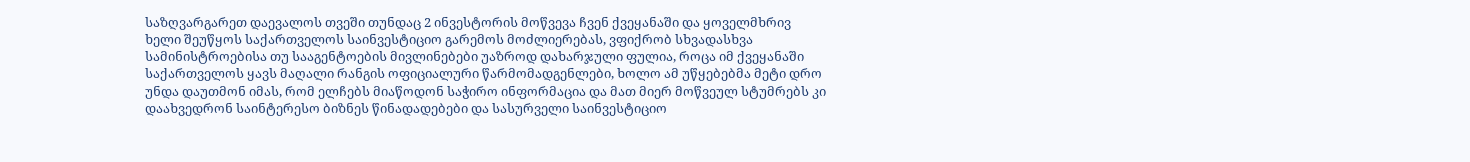საზღვარგარეთ დაევალოს თვეში თუნდაც 2 ინვესტორის მოწვევა ჩვენ ქვეყანაში და ყოველმხრივ ხელი შეუწყოს საქართველოს საინვესტიციო გარემოს მოძლიერებას, ვფიქრობ სხვადასხვა სამინისტროებისა თუ სააგენტოების მივლინებები უაზროდ დახარჯული ფულია, როცა იმ ქვეყანაში საქართველოს ყავს მაღალი რანგის ოფიციალური წარმომადგენლები, ხოლო ამ უწყებებმა მეტი დრო უნდა დაუთმონ იმას, რომ ელჩებს მიაწოდონ საჭირო ინფორმაცია და მათ მიერ მოწვეულ სტუმრებს კი დაახვედრონ საინტერესო ბიზნეს წინადადებები და სასურველი საინვესტიციო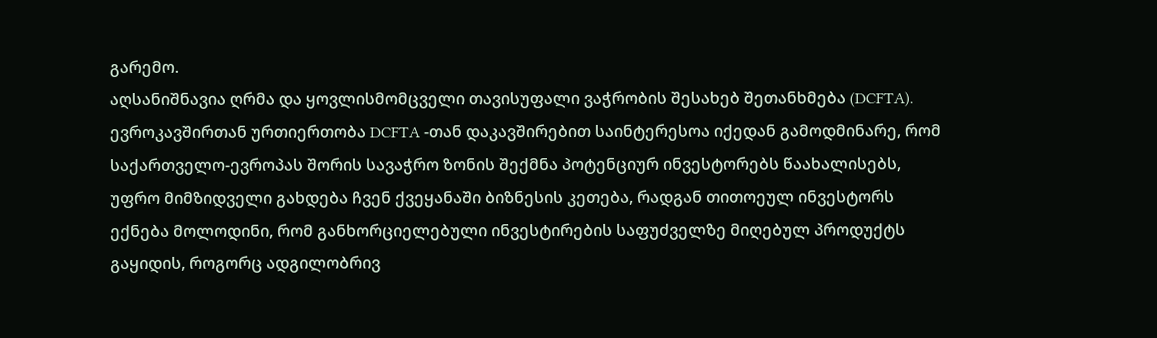გარემო.
აღსანიშნავია ღრმა და ყოვლისმომცველი თავისუფალი ვაჭრობის შესახებ შეთანხმება (DCFTA). ევროკავშირთან ურთიერთობა DCFTA -თან დაკავშირებით საინტერესოა იქედან გამოდმინარე, რომ საქართველო-ევროპას შორის სავაჭრო ზონის შექმნა პოტენციურ ინვესტორებს წაახალისებს, უფრო მიმზიდველი გახდება ჩვენ ქვეყანაში ბიზნესის კეთება, რადგან თითოეულ ინვესტორს ექნება მოლოდინი, რომ განხორციელებული ინვესტირების საფუძველზე მიღებულ პროდუქტს გაყიდის, როგორც ადგილობრივ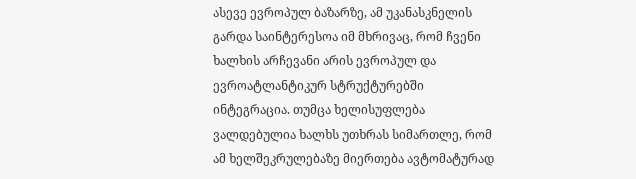ასევე ევროპულ ბაზარზე, ამ უკანასკნელის გარდა საინტერესოა იმ მხრივაც, რომ ჩვენი ხალხის არჩევანი არის ევროპულ და ევროატლანტიკურ სტრუქტურებში ინტეგრაცია. თუმცა ხელისუფლება ვალდებულია ხალხს უთხრას სიმართლე, რომ ამ ხელშეკრულებაზე მიერთება ავტომატურად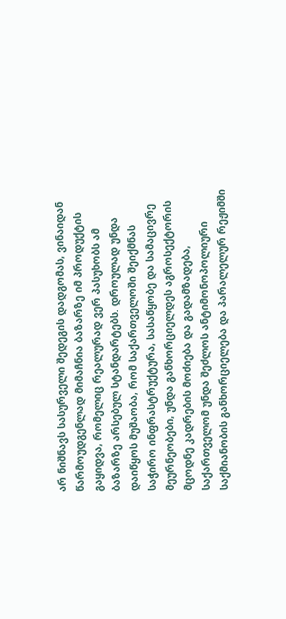არ ნიშნავს სასურველი შედეგის დადგომას, ვინაიდან წარმოუდგენლად მიმაჩნია ბაზარზე იმ პროდუქტის გაყიდვა, რომელიც რეალურად ვერ პასუხობს ამ ბაზარზე არსებულ სტანდარტებს. დროულად უნდა დაიწყოს მუშაობა, რომ საქართველოში შეიქმნას საჭირო ინფრასტრუქტურა, სასაწყობე და სამაცივრე მეურნეობები, უნდა განხორციელდეს აგროსექტორის მცოდნე კადრების მოძიება და გადამზადება, საქართველომ უნდა შეძლოს ანტიმონოპოლიური საქმიანობის განხორციელება და პარალელურ რეჟიმში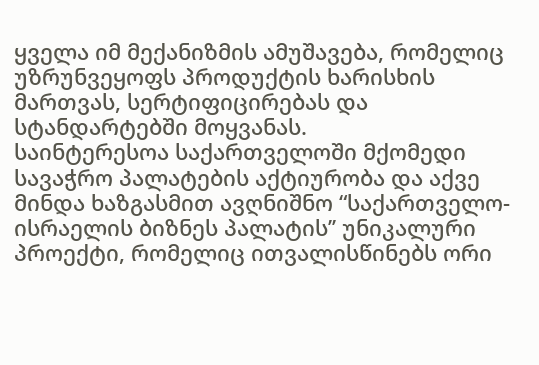ყველა იმ მექანიზმის ამუშავება, რომელიც უზრუნვეყოფს პროდუქტის ხარისხის მართვას, სერტიფიცირებას და სტანდარტებში მოყვანას.
საინტერესოა საქართველოში მქომედი სავაჭრო პალატების აქტიურობა და აქვე მინდა ხაზგასმით ავღნიშნო “საქართველო-ისრაელის ბიზნეს პალატის’’ უნიკალური პროექტი, რომელიც ითვალისწინებს ორი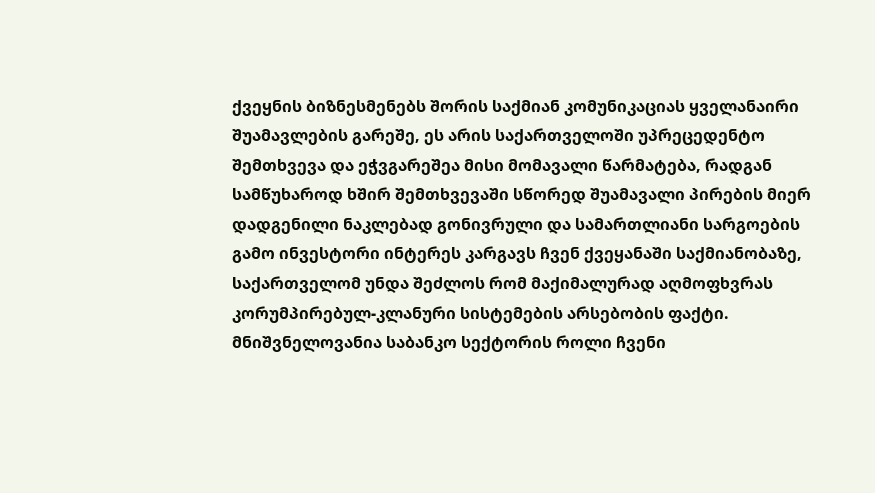ქვეყნის ბიზნესმენებს შორის საქმიან კომუნიკაციას ყველანაირი შუამავლების გარეშე, ეს არის საქართველოში უპრეცედენტო შემთხვევა და ეჭვგარეშეა მისი მომავალი წარმატება, რადგან სამწუხაროდ ხშირ შემთხვევაში სწორედ შუამავალი პირების მიერ დადგენილი ნაკლებად გონივრული და სამართლიანი სარგოების გამო ინვესტორი ინტერეს კარგავს ჩვენ ქვეყანაში საქმიანობაზე, საქართველომ უნდა შეძლოს რომ მაქიმალურად აღმოფხვრას კორუმპირებულ-კლანური სისტემების არსებობის ფაქტი.
მნიშვნელოვანია საბანკო სექტორის როლი ჩვენი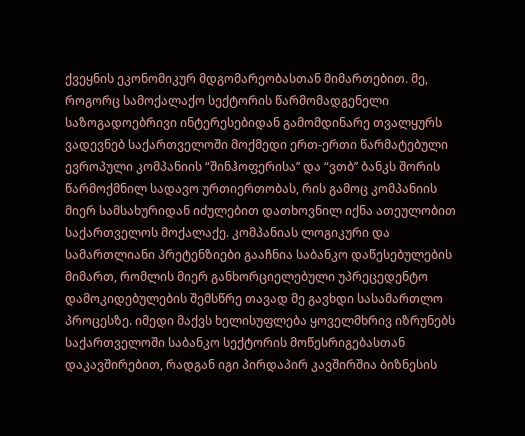ქვეყნის ეკონომიკურ მდგომარეობასთან მიმართებით. მე, როგორც სამოქალაქო სექტორის წარმომადგენელი საზოგადოებრივი ინტერესებიდან გამომდინარე თვალყურს ვადევნებ საქართველოში მოქმედი ერთ-ერთი წარმატებული ევროპული კომპანიის “შინჰოფერისა’’ და “ვთბ’’ ბანკს შორის წარმოქმნილ სადავო ურთიერთობას, რის გამოც კომპანიის მიერ სამსახურიდან იძულებით დათხოვნილ იქნა ათეულობით საქართველოს მოქალაქე. კომპანიას ლოგიკური და სამართლიანი პრეტენზიები გააჩნია საბანკო დაწესებულების მიმართ, რომლის მიერ განხორციელებული უპრეცედენტო დამოკიდებულების შემსწრე თავად მე გავხდი სასამართლო პროცესზე. იმედი მაქვს ხელისუფლება ყოველმხრივ იზრუნებს საქართველოში საბანკო სექტორის მოწესრიგებასთან დაკავშირებით, რადგან იგი პირდაპირ კავშირშია ბიზნესის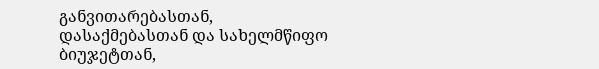განვითარებასთან, დასაქმებასთან და სახელმწიფო ბიუჯეტთან,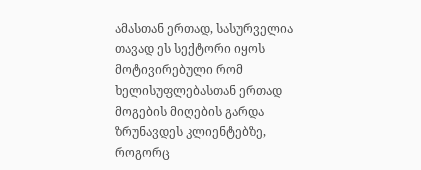ამასთან ერთად, სასურველია თავად ეს სექტორი იყოს მოტივირებული რომ ხელისუფლებასთან ერთად მოგების მიღების გარდა ზრუნავდეს კლიენტებზე, როგორც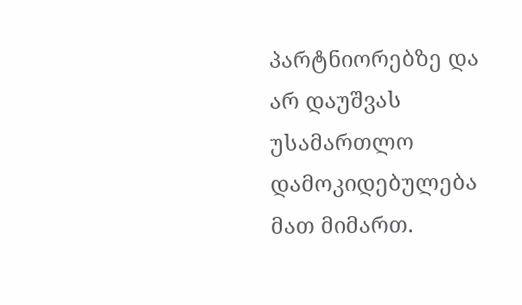პარტნიორებზე და არ დაუშვას უსამართლო დამოკიდებულება მათ მიმართ.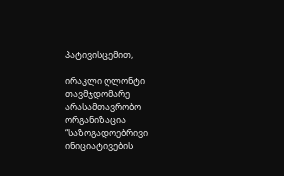პატივისცემით,

ირაკლი ღლონტი
თავმჯდომარე
არასამთავრობო ორგანიზაცია
“საზოგადოებრივი ინიციატივების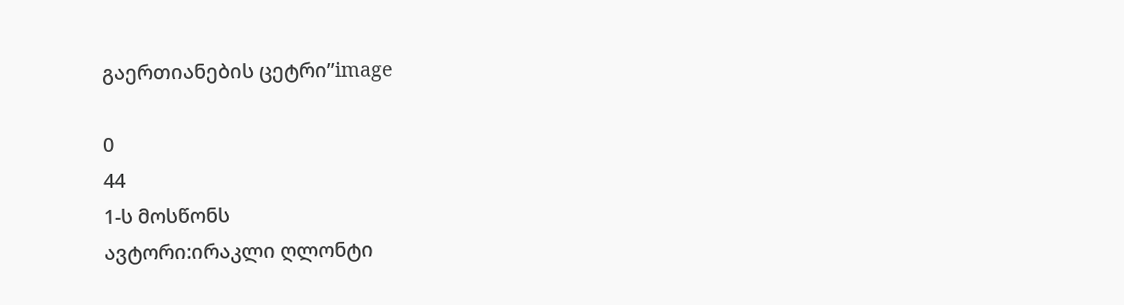გაერთიანების ცეტრი’’image

0
44
1-ს მოსწონს
ავტორი:ირაკლი ღლონტი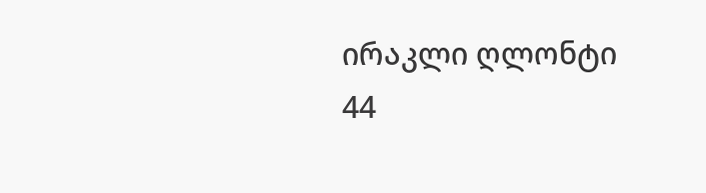ირაკლი ღლონტი
44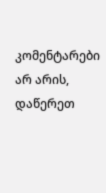კომენტარები არ არის, დაწერეთ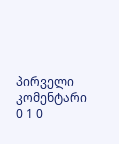პირველი კომენტარი
0 1 0